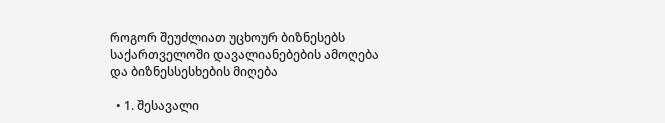როგორ შეუძლიათ უცხოურ ბიზნესებს საქართველოში დავალიანებების ამოღება და ბიზნესსესხების მიღება

  • 1. შესავალი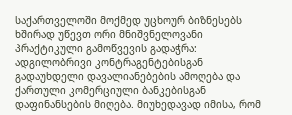საქართველოში მოქმედ უცხოურ ბიზნესებს ხშირად უწევთ ორი მნიშვნელოვანი პრაქტიკული გამოწვევის გადაჭრა: ადგილობრივი კონტრაგენტებისგან გადაუხდელი დავალიანებების ამოღება და ქართული კომერციული ბანკებისგან დაფინანსების მიღება. მიუხედავად იმისა, რომ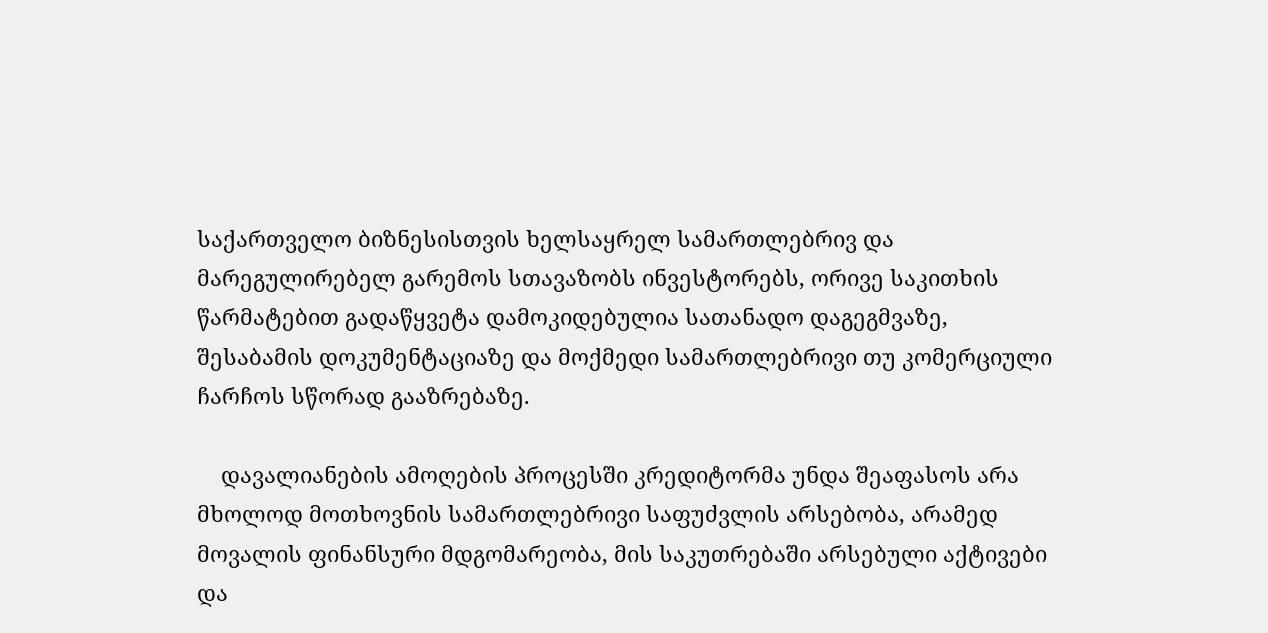საქართველო ბიზნესისთვის ხელსაყრელ სამართლებრივ და მარეგულირებელ გარემოს სთავაზობს ინვესტორებს, ორივე საკითხის წარმატებით გადაწყვეტა დამოკიდებულია სათანადო დაგეგმვაზე, შესაბამის დოკუმენტაციაზე და მოქმედი სამართლებრივი თუ კომერციული ჩარჩოს სწორად გააზრებაზე.

    დავალიანების ამოღების პროცესში კრედიტორმა უნდა შეაფასოს არა მხოლოდ მოთხოვნის სამართლებრივი საფუძვლის არსებობა, არამედ მოვალის ფინანსური მდგომარეობა, მის საკუთრებაში არსებული აქტივები და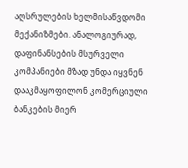აღსრულების ხელმისაწვდომი მექანიზმები. ანალოგიურად, დაფინანსების მსურველი კომპანიები მზად უნდა იყვნენ დააკმაყოფილონ კომერციული ბანკების მიერ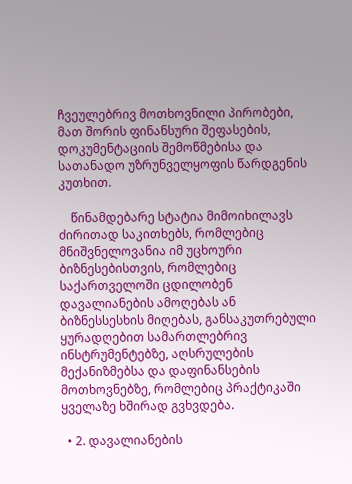ჩვეულებრივ მოთხოვნილი პირობები, მათ შორის ფინანსური შეფასების, დოკუმენტაციის შემოწმებისა და სათანადო უზრუნველყოფის წარდგენის კუთხით.

    წინამდებარე სტატია მიმოიხილავს ძირითად საკითხებს, რომლებიც მნიშვნელოვანია იმ უცხოური ბიზნესებისთვის, რომლებიც საქართველოში ცდილობენ დავალიანების ამოღებას ან ბიზნესსესხის მიღებას, განსაკუთრებული ყურადღებით სამართლებრივ ინსტრუმენტებზე, აღსრულების მექანიზმებსა და დაფინანსების მოთხოვნებზე, რომლებიც პრაქტიკაში ყველაზე ხშირად გვხვდება.

  • 2. დავალიანების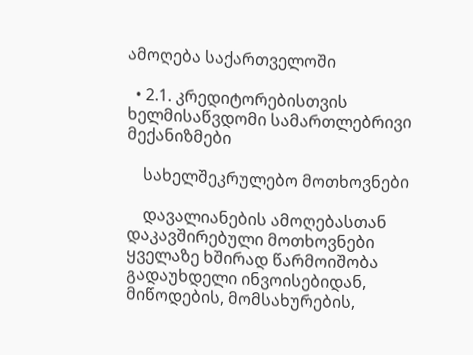ამოღება საქართველოში

  • 2.1. კრედიტორებისთვის ხელმისაწვდომი სამართლებრივი მექანიზმები

    სახელშეკრულებო მოთხოვნები

    დავალიანების ამოღებასთან დაკავშირებული მოთხოვნები ყველაზე ხშირად წარმოიშობა გადაუხდელი ინვოისებიდან, მიწოდების, მომსახურების,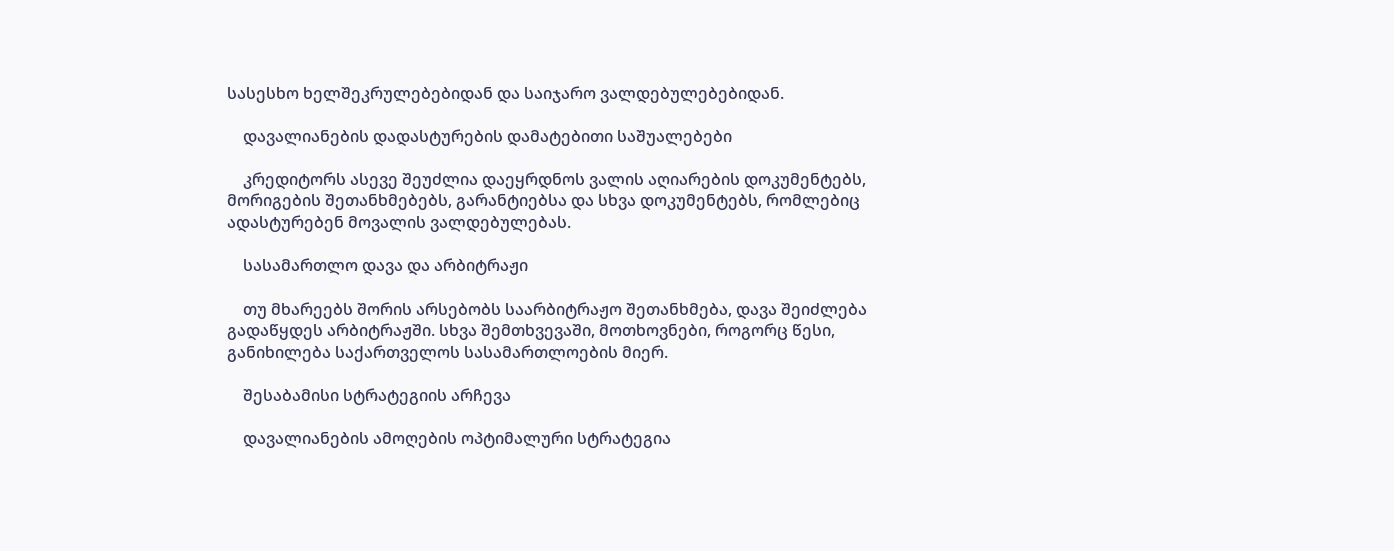სასესხო ხელშეკრულებებიდან და საიჯარო ვალდებულებებიდან.

    დავალიანების დადასტურების დამატებითი საშუალებები

    კრედიტორს ასევე შეუძლია დაეყრდნოს ვალის აღიარების დოკუმენტებს, მორიგების შეთანხმებებს, გარანტიებსა და სხვა დოკუმენტებს, რომლებიც ადასტურებენ მოვალის ვალდებულებას.

    სასამართლო დავა და არბიტრაჟი

    თუ მხარეებს შორის არსებობს საარბიტრაჟო შეთანხმება, დავა შეიძლება გადაწყდეს არბიტრაჟში. სხვა შემთხვევაში, მოთხოვნები, როგორც წესი, განიხილება საქართველოს სასამართლოების მიერ.

    შესაბამისი სტრატეგიის არჩევა

    დავალიანების ამოღების ოპტიმალური სტრატეგია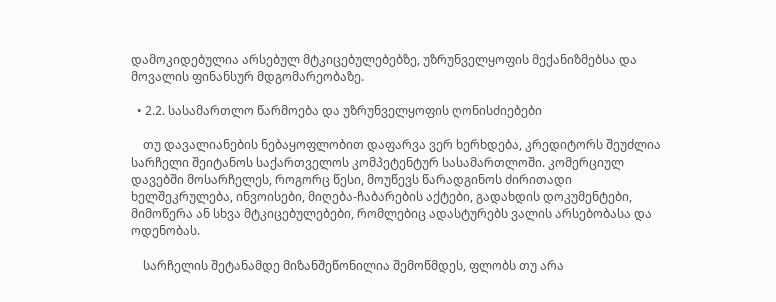დამოკიდებულია არსებულ მტკიცებულებებზე, უზრუნველყოფის მექანიზმებსა და მოვალის ფინანსურ მდგომარეობაზე.

  • 2.2. სასამართლო წარმოება და უზრუნველყოფის ღონისძიებები

    თუ დავალიანების ნებაყოფლობით დაფარვა ვერ ხერხდება, კრედიტორს შეუძლია სარჩელი შეიტანოს საქართველოს კომპეტენტურ სასამართლოში. კომერციულ დავებში მოსარჩელეს, როგორც წესი, მოუწევს წარადგინოს ძირითადი ხელშეკრულება, ინვოისები, მიღება-ჩაბარების აქტები, გადახდის დოკუმენტები, მიმოწერა ან სხვა მტკიცებულებები, რომლებიც ადასტურებს ვალის არსებობასა და ოდენობას.

    სარჩელის შეტანამდე მიზანშეწონილია შემოწმდეს, ფლობს თუ არა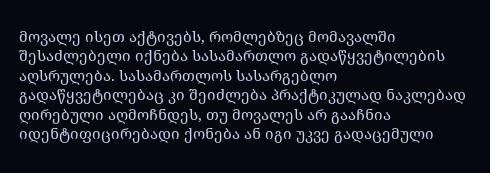მოვალე ისეთ აქტივებს, რომლებზეც მომავალში შესაძლებელი იქნება სასამართლო გადაწყვეტილების აღსრულება. სასამართლოს სასარგებლო გადაწყვეტილებაც კი შეიძლება პრაქტიკულად ნაკლებად ღირებული აღმოჩნდეს, თუ მოვალეს არ გააჩნია იდენტიფიცირებადი ქონება ან იგი უკვე გადაცემული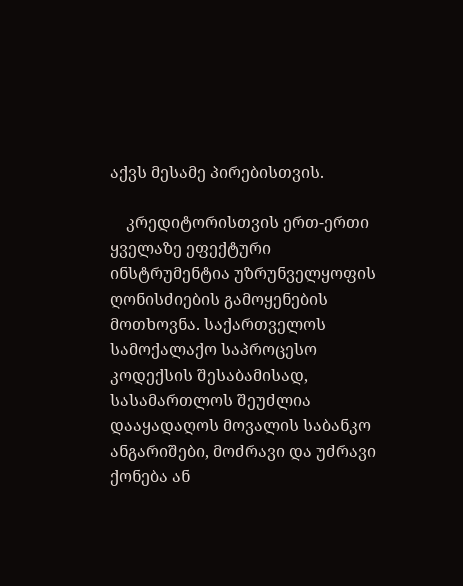აქვს მესამე პირებისთვის.

    კრედიტორისთვის ერთ-ერთი ყველაზე ეფექტური ინსტრუმენტია უზრუნველყოფის ღონისძიების გამოყენების მოთხოვნა. საქართველოს სამოქალაქო საპროცესო კოდექსის შესაბამისად, სასამართლოს შეუძლია დააყადაღოს მოვალის საბანკო ანგარიშები, მოძრავი და უძრავი ქონება ან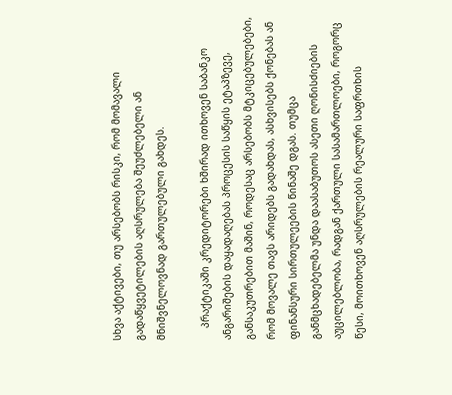სხვა აქტივები, თუ არსებობს რისკი, რომ მომავალი გადაწყვეტილების აღსრულება შეუძლებელი ან მნიშვნელოვნად გართულებული გახდეს.

    პრაქტიკაში კრედიტორები ხშირად ითხოვენ საბანკო ანგარიშების დაყადაღებას პროცესის საწყის ეტაპზევე, განსაკუთრებით მაშინ, როდესაც არსებობს მტკიცებულებები, რომ მოვალე თავს არიდებს გადახდას, ასხვისებს ქონებას ან ფინანსური სირთულეების წინაშე დგას. თუმცა განმცხადებელმა უნდა დაასაბუთოს ასეთი ღონისძიების აუცილებლობა, რადგან ქართული სასამართლოები, როგორც წესი, მოითხოვენ აღსრულების რეალური საფრთხის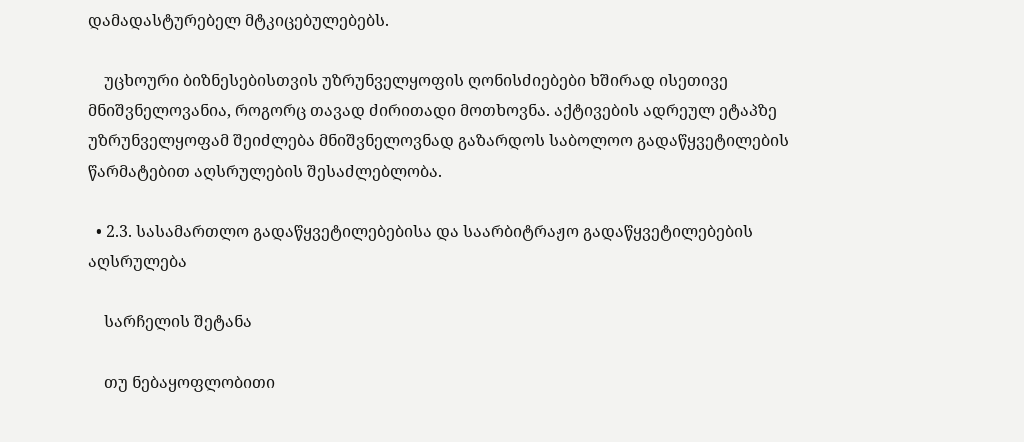დამადასტურებელ მტკიცებულებებს.

    უცხოური ბიზნესებისთვის უზრუნველყოფის ღონისძიებები ხშირად ისეთივე მნიშვნელოვანია, როგორც თავად ძირითადი მოთხოვნა. აქტივების ადრეულ ეტაპზე უზრუნველყოფამ შეიძლება მნიშვნელოვნად გაზარდოს საბოლოო გადაწყვეტილების წარმატებით აღსრულების შესაძლებლობა.

  • 2.3. სასამართლო გადაწყვეტილებებისა და საარბიტრაჟო გადაწყვეტილებების აღსრულება

    სარჩელის შეტანა

    თუ ნებაყოფლობითი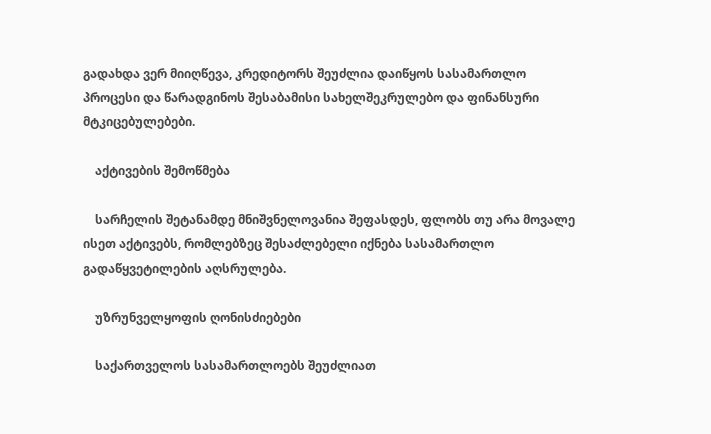გადახდა ვერ მიიღწევა, კრედიტორს შეუძლია დაიწყოს სასამართლო პროცესი და წარადგინოს შესაბამისი სახელშეკრულებო და ფინანსური მტკიცებულებები.

    აქტივების შემოწმება

    სარჩელის შეტანამდე მნიშვნელოვანია შეფასდეს, ფლობს თუ არა მოვალე ისეთ აქტივებს, რომლებზეც შესაძლებელი იქნება სასამართლო გადაწყვეტილების აღსრულება.

    უზრუნველყოფის ღონისძიებები

    საქართველოს სასამართლოებს შეუძლიათ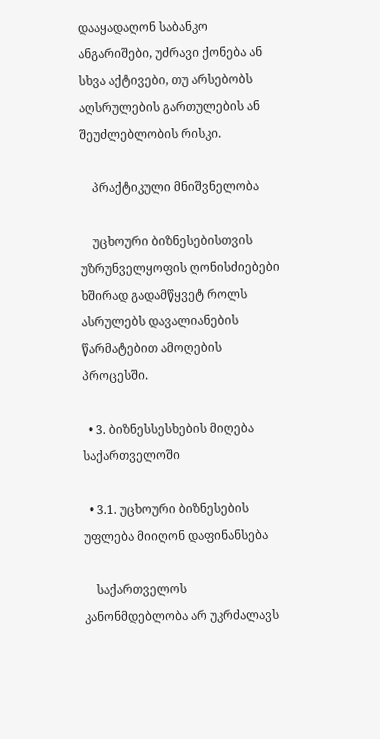დააყადაღონ საბანკო ანგარიშები, უძრავი ქონება ან სხვა აქტივები, თუ არსებობს აღსრულების გართულების ან შეუძლებლობის რისკი.

    პრაქტიკული მნიშვნელობა

    უცხოური ბიზნესებისთვის უზრუნველყოფის ღონისძიებები ხშირად გადამწყვეტ როლს ასრულებს დავალიანების წარმატებით ამოღების პროცესში.

  • 3. ბიზნესსესხების მიღება საქართველოში

  • 3.1. უცხოური ბიზნესების უფლება მიიღონ დაფინანსება

    საქართველოს კანონმდებლობა არ უკრძალავს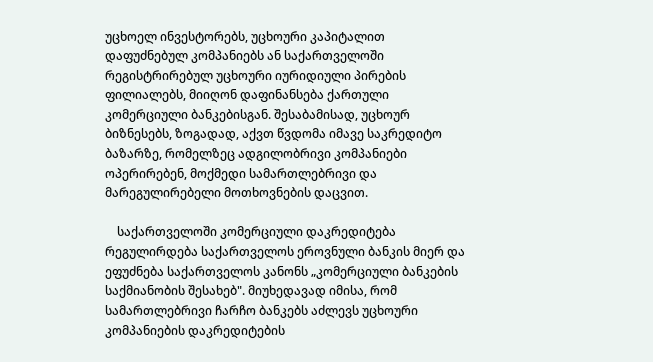უცხოელ ინვესტორებს, უცხოური კაპიტალით დაფუძნებულ კომპანიებს ან საქართველოში რეგისტრირებულ უცხოური იურიდიული პირების ფილიალებს, მიიღონ დაფინანსება ქართული კომერციული ბანკებისგან. შესაბამისად, უცხოურ ბიზნესებს, ზოგადად, აქვთ წვდომა იმავე საკრედიტო ბაზარზე, რომელზეც ადგილობრივი კომპანიები ოპერირებენ, მოქმედი სამართლებრივი და მარეგულირებელი მოთხოვნების დაცვით.

    საქართველოში კომერციული დაკრედიტება რეგულირდება საქართველოს ეროვნული ბანკის მიერ და ეფუძნება საქართველოს კანონს „კომერციული ბანკების საქმიანობის შესახებ". მიუხედავად იმისა, რომ სამართლებრივი ჩარჩო ბანკებს აძლევს უცხოური კომპანიების დაკრედიტების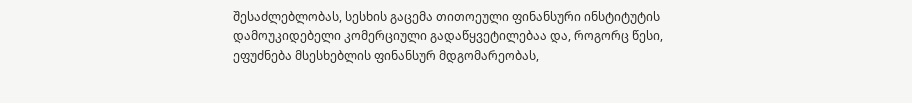შესაძლებლობას, სესხის გაცემა თითოეული ფინანსური ინსტიტუტის დამოუკიდებელი კომერციული გადაწყვეტილებაა და, როგორც წესი, ეფუძნება მსესხებლის ფინანსურ მდგომარეობას,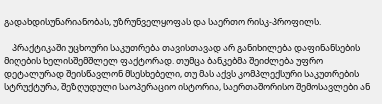გადახდისუნარიანობას, უზრუნველყოფას და საერთო რისკ-პროფილს.

    პრაქტიკაში უცხოური საკუთრება თავისთავად არ განიხილება დაფინანსების მიღების ხელისშემშლელ ფაქტორად. თუმცა ბანკებმა შეიძლება უფრო დეტალურად შეისწავლონ მსესხებელი, თუ მას აქვს კომპლექსური საკუთრების სტრუქტურა, შეზღუდული საოპერაციო ისტორია, საერთაშორისო შემოსავლები ან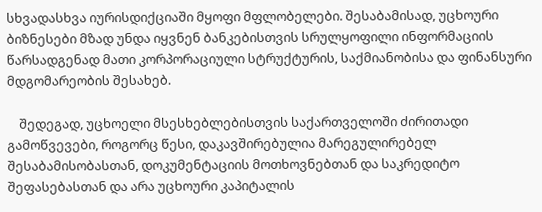სხვადასხვა იურისდიქციაში მყოფი მფლობელები. შესაბამისად, უცხოური ბიზნესები მზად უნდა იყვნენ ბანკებისთვის სრულყოფილი ინფორმაციის წარსადგენად მათი კორპორაციული სტრუქტურის, საქმიანობისა და ფინანსური მდგომარეობის შესახებ.

    შედეგად, უცხოელი მსესხებლებისთვის საქართველოში ძირითადი გამოწვევები, როგორც წესი, დაკავშირებულია მარეგულირებელ შესაბამისობასთან, დოკუმენტაციის მოთხოვნებთან და საკრედიტო შეფასებასთან და არა უცხოური კაპიტალის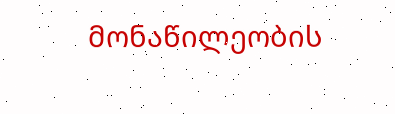მონაწილეობის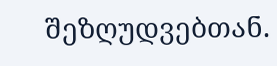შეზღუდვებთან.